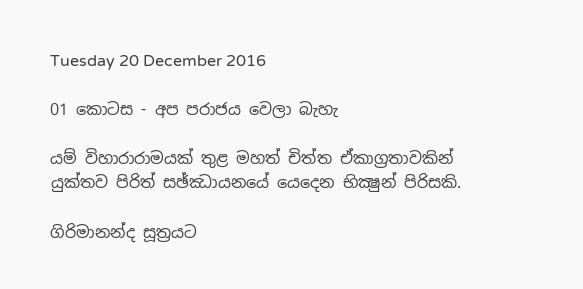Tuesday 20 December 2016

01 කොටස - අප පරාජය වෙලා බැහැ

යම් විහාරාරාමයක්‌ තුළ මහත් චිත්ත ඒකාග්‍රතාවකින් යුක්‌තව පිරිත් සඡ්ඣායනයේ යෙදෙන භික්‍ෂුන් පිරිසකි.

ගිරිමානන්ද සූත්‍රයට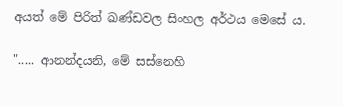අයත් මේ පිරිත් ඛණ්‌ඩවල සිංහල අර්ථය මෙසේ ය.

"..... ආනන්දයනි, මේ සස්‌නෙහි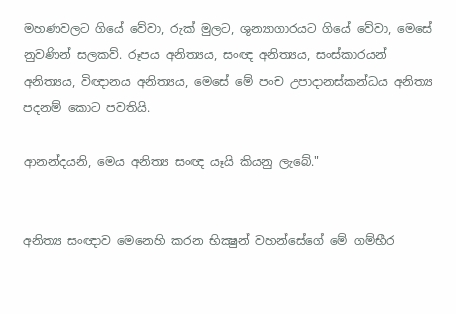මහණවලට ගියේ වේවා, රුක්‌ මුලට, ශුන්‍යාගාරයට ගියේ වේවා, මෙසේ නුවණින් සලකව්. රූපය අනිත්‍යය, සංඥ අනිත්‍යය, සංස්‌කාරයන් අනිත්‍යය, විඥානය අනිත්‍යය, මෙසේ මේ පංච උපාදානස්‌කන්ධය අනිත්‍ය පදනම් කොට පවතියි.

ආනන්දයනි, මෙය අනිත්‍ය සංඥ යෑයි කියනු ලැබේ."


අනිත්‍ය සංඥාව මෙනෙහි කරන භික්‍ෂුන් වහන්සේගේ මේ ගම්භීර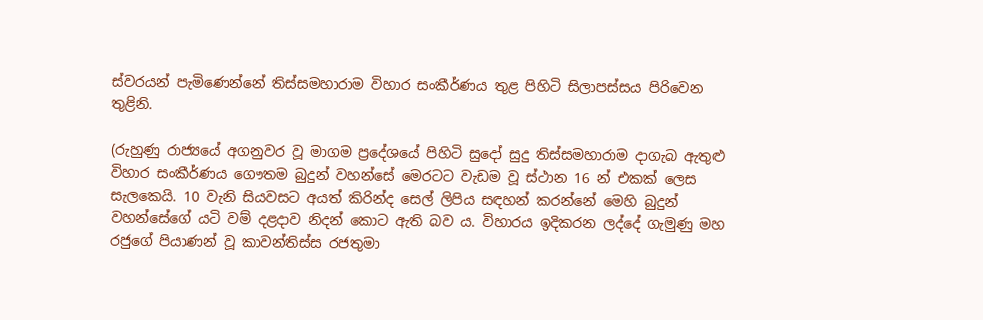ස්‌වරයන් පැමිණෙන්නේ තිස්‌සමහාරාම විහාර සංකීර්ණය තුළ පිහිටි සිලාපස්‌සය පිරිවෙන තුළිනි.

(රුහුණු රාජ්‍යයේ අගනුවර වූ මාගම ප්‍රදේශයේ පිහිටි සුදෝ සුදු තිස්‌සමහාරාම දාගැබ ඇතුළු විහාර සංකීර්ණය ගෞතම බුදුන් වහන්සේ මෙරටට වැඩම වූ ස්‌ථාන 16 න් එකක්‌ ලෙස සැලකෙයි. 10 වැනි සියවසට අයත් කිරින්ද සෙල් ලිපිය සඳහන් කරන්නේ මෙහි බුදුන් වහන්සේගේ යටි වම් දළදාව නිදන් කොට ඇති බව ය. විහාරය ඉදිකරන ලද්දේ ගැමුණු මහ රජුගේ පියාණන් වූ කාවන්තිස්‌ස රජතුමා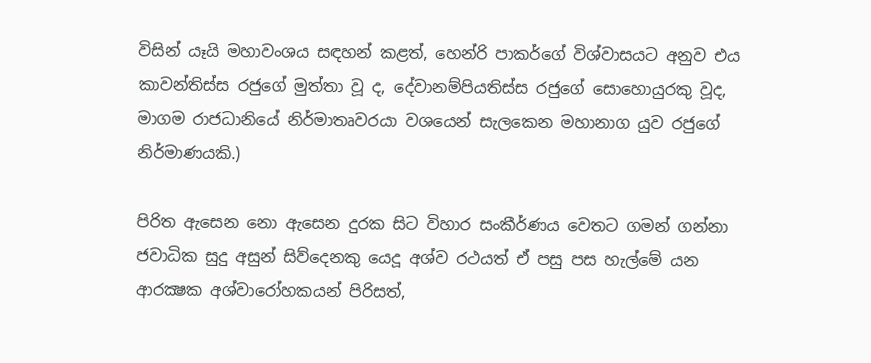විසින් යෑයි මහාවංශය සඳහන් කළත්, හෙන්රි පාකර්ගේ විශ්වාසයට අනුව එය කාවන්තිස්‌ස රජුගේ මුත්තා වූ ද, දේවානම්පියතිස්‌ස රජුගේ සොහොයුරකු වූද, මාගම රාජධානියේ නිර්මාතෘවරයා වශයෙන් සැලකෙන මහානාග යුව රජුගේ නිර්මාණයකි.)

පිරිත ඇසෙන නො ඇසෙන දුරක සිට විහාර සංකීර්ණය වෙතට ගමන් ගන්නා ජවාධික සුදු අසුන් සිව්දෙනකු යෙදූ අශ්ව රථයත් ඒ පසු පස හැල්මේ යන ආරක්‍ෂක අශ්වාරෝහකයන් පිරිසත්,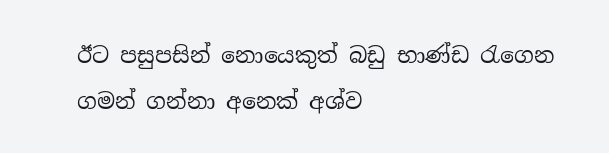ඊට පසුපසින් නොයෙකුත් බඩු භාණ්‌ඩ රැගෙන ගමන් ගන්නා අනෙක්‌ අශ්ව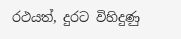රථයත්, දුරට විහිදුණු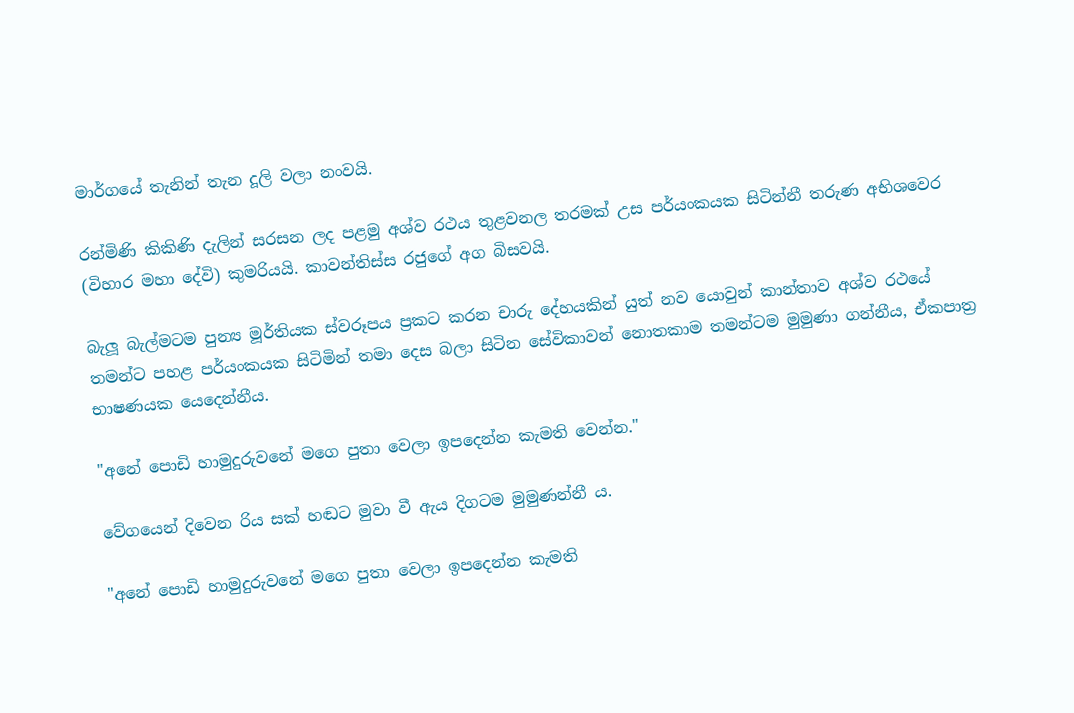මාර්ගයේ තැනින් තැන දූලි වලා නංවයි.

රන්මිණි කිකිණි දැලින් සරසන ලද පළමු අශ්ව රථය තුළවනල තරමක්‌ උස පර්යංකයක සිටින්නී තරුණ අභිශවෙර (විහාර මහා දේවි) කුමරියයි. කාවන්තිස්‌ස රජුගේ අග බිසවයි.

බැලූ බැල්මටම පුන්‍ය මූර්තියක ස්‌වරූපය ප්‍රකට කරන චාරු දේහයකින් යුත් නව යොවුන් කාන්තාව අශ්ව රථයේ තමන්ට පහළ පර්යංකයක සිටිමින් තමා දෙස බලා සිටින සේවිකාවන් නොතකාම තමන්ටම මුමුණා ගන්නීය, ඒකපාත්‍ර භාෂණයක යෙදෙන්නීය.

"අනේ පොඩි හාමුදුරුවනේ මගෙ පුතා වෙලා ඉපදෙන්න කැමති වෙන්න."

වේගයෙන් දිවෙන රිය සක්‌ හඬට මුවා වී ඇය දිගටම මුමුණන්නී ය.

"අනේ පොඩි හාමුදුරුවනේ මගෙ පුතා වෙලා ඉපදෙන්න කැමති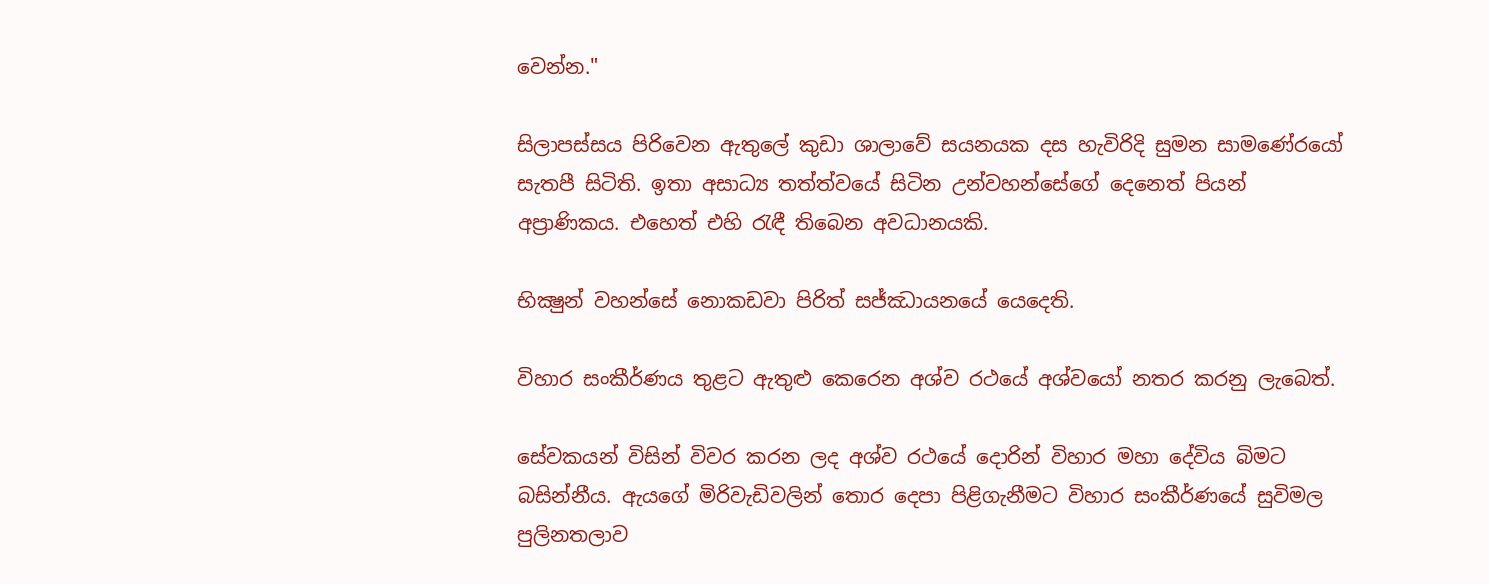වෙන්න."

සිලාපස්‌සය පිරිවෙන ඇතුලේ කුඩා ශාලාවේ සයනයක දස හැවිරිදි සුමන සාමණේරයෝ සැතපී සිටිති. ඉතා අසාධ්‍ය තත්ත්වයේ සිටින උන්වහන්සේගේ දෙනෙත් පියන් අප්‍රාණිකය. එහෙත් එහි රැඳී තිබෙන අවධානයකි.

භික්‍ෂුන් වහන්සේ නොකඩවා පිරිත් සජ්ඣායනයේ යෙදෙති.

විහාර සංකීර්ණය තුළට ඇතුළු කෙරෙන අශ්ව රථයේ අශ්වයෝ නතර කරනු ලැබෙත්.

සේවකයන් විසින් විවර කරන ලද අශ්ව රථයේ දොරින් විහාර මහා දේවිය බිමට බසින්නීය. ඇයගේ මිරිවැඩිවලින් තොර දෙපා පිළිගැනීමට විහාර සංකීර්ණයේ සුවිමල පුලිනතලාව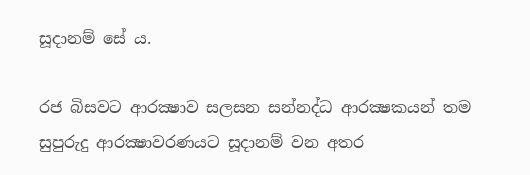සූදානම් සේ ය.

රජ බිසවට ආරක්‍ෂාව සලසන සන්නද්ධ ආරක්‍ෂකයන් තම සුපුරුදු ආරක්‍ෂාවරණයට සූදානම් වන අතර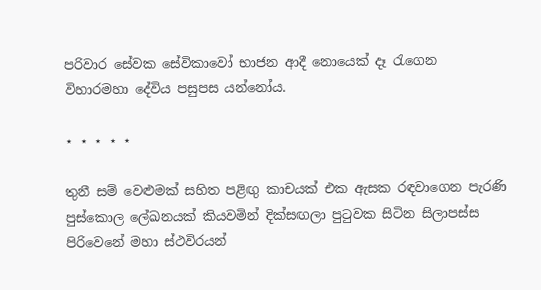පරිවාර සේවක සේවිකාවෝ භාජන ආදී නොයෙක්‌ දෑ රැගෙන විහාරමහා දේවිය පසුපස යන්නෝය.

⋆ ⋆ ⋆ ⋆ ⋆

තුනී සම් වෙළුමක්‌ සහිත පළිඟු කාචයක්‌ එක ඇසක රඳවාගෙන පැරණි පුස්‌කොල ලේඛනයක්‌ කියවමින් දික්‌සඟලා පුටුවක සිටින සිලාපස්‌ස පිරිවෙනේ මහා ස්‌ථවිරයන්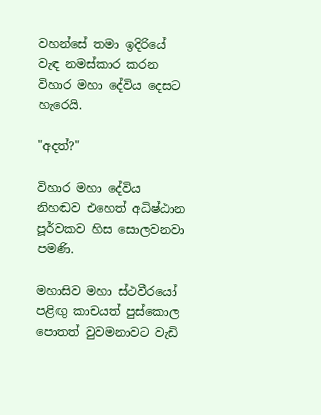වහන්සේ තමා ඉදිරියේ වැඳ නමස්‌කාර කරන විහාර මහා දේවිය දෙසට හැරෙයි.

"අදත්?"

විහාර මහා දේවිය නිහඬව එහෙත් අධිෂ්ඨාන පූර්වකව හිස සොලවනවා පමණි.

මහාසිව මහා ස්‌ථවීරයෝ පළිඟු කාචයත් පුස්‌කොල පොතත් වුවමනාවට වැඩි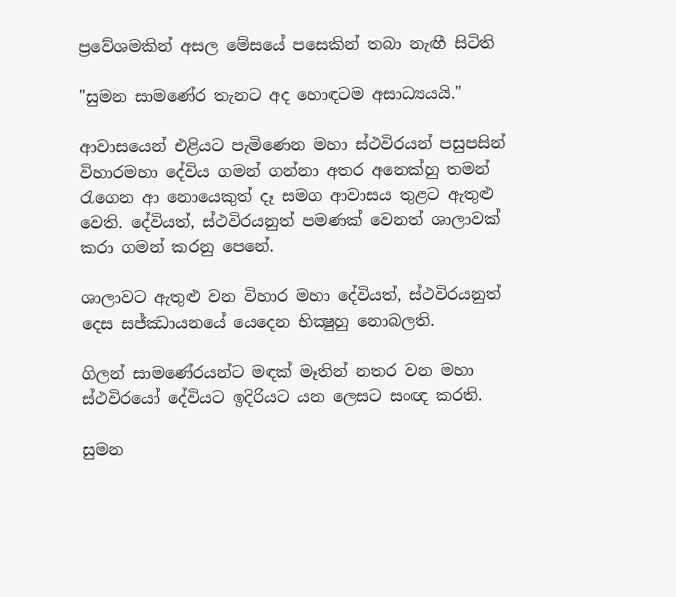ප්‍රවේශමකින් අසල මේසයේ පසෙකින් තබා නැඟී සිටිති

"සුමන සාමණේර තැනට අද හොඳටම අසාධ්‍යයයි."

ආවාසයෙන් එළියට පැමිණෙන මහා ස්‌ථවිරයන් පසුපසින් විහාරමහා දේවිය ගමන් ගන්නා අතර අනෙක්‌හු තමන් රැගෙන ආ නොයෙකුත් දෑ සමග ආවාසය තුළට ඇතුළු වෙති. දේවියත්, ස්‌ථවිරයනුත් පමණක්‌ වෙනත් ශාලාවක්‌ කරා ගමන් කරනු පෙනේ.

ශාලාවට ඇතුළු වන විහාර මහා දේවියත්, ස්‌ථවිරයනුත් දෙස සජ්ඣායනයේ යෙදෙන භික්‍ෂුහු නොබලති.

ගිලන් සාමණේරයන්ට මඳක්‌ මෑතින් නතර වන මහා ස්‌ථවිරයෝ දේවියට ඉදිරියට යන ලෙසට සංඥ කරති.

සුමන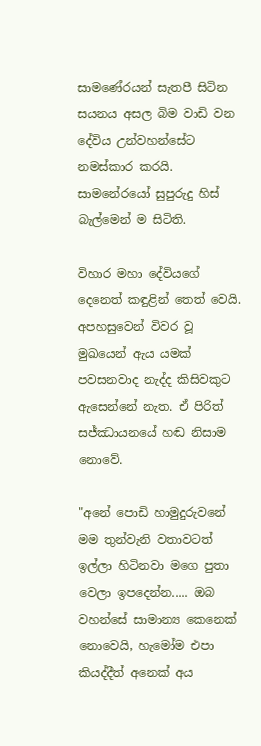සාමණේරයන් සැතපී සිටින සයනය අසල බිම වාඩි වන දේවිය උන්වහන්සේට නමස්‌කාර කරයි. සාමනේරයෝ සුපුරුදු හිස්‌ බැල්මෙන් ම සිටිති.

විහාර මහා දේවියගේ දෙනෙත් කඳුළින් තෙත් වෙයි. අපහසුවෙන් විවර වූ මුඛයෙන් ඇය යමක්‌ පවසනවාද නැද්ද කිසිවකුට ඇසෙන්නේ නැත. ඒ පිරිත් සජ්ඣායනයේ හඬ නිසාම නොවේ.

"අනේ පොඩි හාමුදුරුවනේ මම තුන්වැනි වතාවටත් ඉල්ලා හිටිනවා මගෙ පුතා වෙලා ඉපදෙන්න..... ඔබ වහන්සේ සාමාන්‍ය කෙනෙක්‌ නොවෙයි, හැමෝම එපා කියද්දීත් අනෙක්‌ අය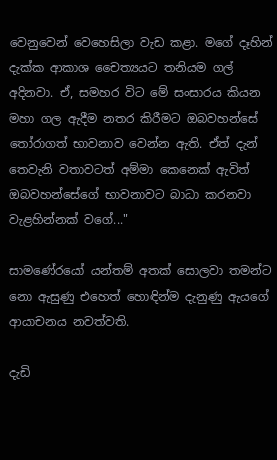වෙනුවෙන් වෙහෙසිලා වැඩ කළා. මගේ දෑහින් දැක්‌ක ආකාශ චෛත්‍යයට තනියම ගල් අදිනවා. ඒ, සමහර විට මේ සංසාරය කියන මහා ගල ඇදීම නතර කිරීමට ඔබවහන්සේ තෝරාගත් භාවනාව වෙන්න ඇති. ඒත් දැන් තෙවැනි වතාවටත් අම්මා කෙනෙක්‌ ඇවිත් ඔබවහන්සේගේ භාවනාවට බාධා කරනවා වැළහින්නක්‌ වගේ..."

සාමණේරයෝ යන්තම් අතක්‌ සොලවා තමන්ට නො ඇසුණු එහෙත් හොඳින්ම දැනුණු ඇයගේ ආයාචනය නවත්වති.

දැඩි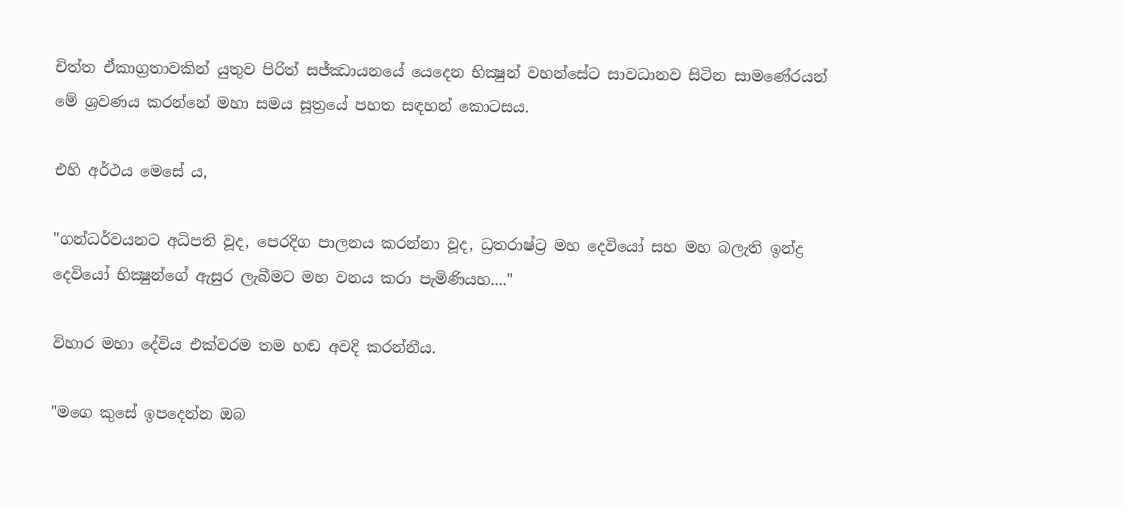චිත්ත ඒකාග්‍රතාවකින් යුතුව පිරිත් සජ්ඣායනයේ යෙදෙන භික්‍ෂුන් වහන්සේට සාවධානව සිටින සාමණේරයන් මේ ශ්‍රවණය කරන්නේ මහා සමය සූත්‍රයේ පහත සඳහන් කොටසය.

එහි අර්ථය මෙසේ ය,

"ගන්ධර්වයනට අධිපති වූද, පෙරදිග පාලනය කරන්නා වූද, ධ්‍රතරාෂ්ට්‍ර මහ දෙවියෝ සහ මහ බලැති ඉන්ද්‍ර දෙවියෝ භික්‍ෂුන්ගේ ඇසුර ලැබීමට මහ වනය කරා පැමිණියහ...."

විහාර මහා දේවිය එක්‌වරම තම හඬ අවදි කරන්නීය.

"මගෙ කුසේ ඉපදෙන්න ඔබ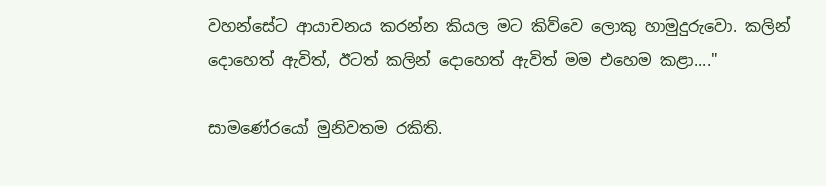වහන්සේට ආයාචනය කරන්න කියල මට කිව්වෙ ලොකු හාමුදුරුවො. කලින් දොහෙත් ඇවිත්, ඊටත් කලින් දොහෙත් ඇවිත් මම එහෙම කළා...."

සාමණේරයෝ මුනිවතම රකිති.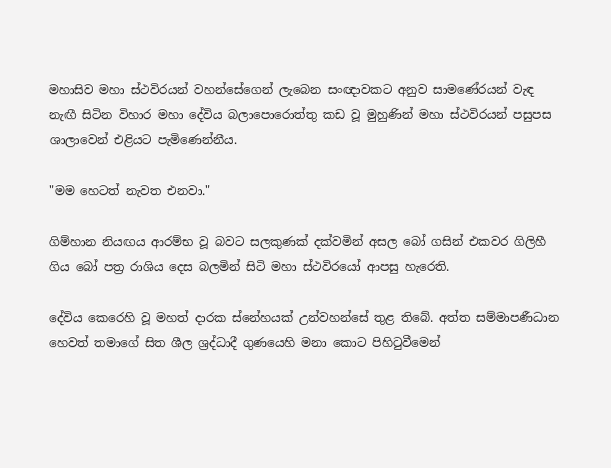මහාසිව මහා ස්‌ථවිරයන් වහන්සේගෙන් ලැබෙන සංඥාවකට අනුව සාමණේරයන් වැඳ නැඟී සිටින විහාර මහා දේවිය බලාපොරොත්තු කඩ වූ මුහුණින් මහා ස්‌ථවිරයන් පසුපස ශාලාවෙන් එළියට පැමිණෙන්නීය.

"මම හෙටත් නැවත එනවා."

ගිම්හාන නියඟය ආරම්භ වූ බවට සලකුණක්‌ දක්‌වමින් අසල බෝ ගසින් එකවර ගිලිහී ගිය බෝ පත්‍ර රාශිය දෙස බලමින් සිටි මහා ස්‌ථවිරයෝ ආපසු හැරෙති.

දේවිය කෙරෙහි වූ මහත් දාරක ස්‌නේහයක්‌ උන්වහන්සේ තුළ තිබේ. අත්ත සම්මාපණීධාන හෙවත් තමාගේ සිත ශීල ශ්‍රද්ධාදී ගුණයෙහි මනා කොට පිහිටුවීමෙන්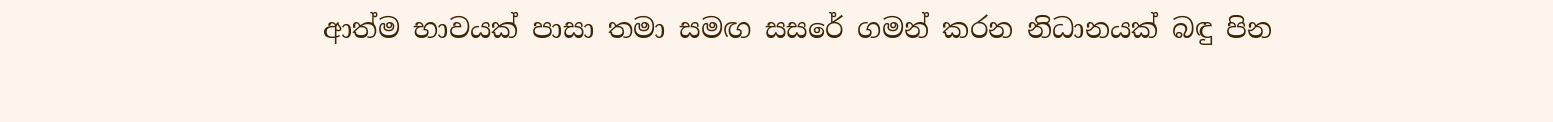ආත්ම භාවයක්‌ පාසා තමා සමඟ සසරේ ගමන් කරන නිධානයක්‌ බඳු පින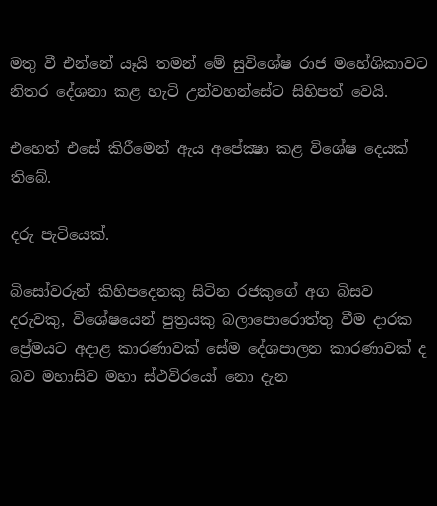මතු වී එන්නේ යෑයි තමන් මේ සුවිශේෂ රාජ මහේශිකාවට නිතර දේශනා කළ හැටි උන්වහන්සේට සිහිපත් වෙයි.

එහෙත් එසේ කිරීමෙන් ඇය අපේක්‍ෂා කළ විශේෂ දෙයක්‌ තිබේ.

දරු පැටියෙක්‌.

බිසෝවරුන් කිහිපදෙනකු සිටින රජකුගේ අග බිසව දරුවකු, විශේෂයෙන් පුත්‍රයකු බලාපොරොත්තු වීම දාරක ප්‍රේමයට අදාළ කාරණාවක්‌ සේම දේශපාලන කාරණාවක්‌ ද බව මහාසිව මහා ස්‌ථවිරයෝ නො දැන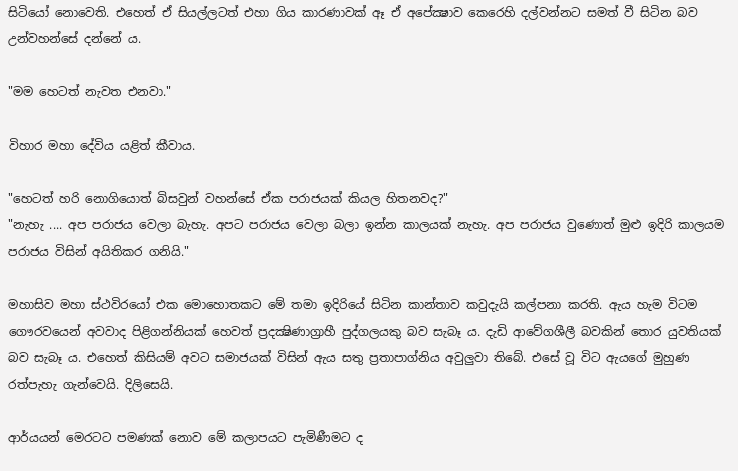සිටියෝ නොවෙති. එහෙත් ඒ සියල්ලටත් එහා ගිය කාරණාවක්‌ ඈ ඒ අපේක්‍ෂාව කෙරෙහි දල්වන්නට සමත් වී සිටින බව උන්වහන්සේ දන්නේ ය.

"මම හෙටත් නැවත එනවා."

විහාර මහා දේවිය යළිත් කීවාය.

"හෙටත් හරි නොගියොත් බිසවුන් වහන්සේ ඒක පරාජයක්‌ කියල හිතනවද?"
"නැහැ .... අප පරාජය වෙලා බැහැ. අපට පරාජය වෙලා බලා ඉන්න කාලයක්‌ නැහැ. අප පරාජය වුණොත් මුළු ඉදිරි කාලයම පරාජය විසින් අයිතිකර ගනියි."

මහාසිව මහා ස්‌ථවිරයෝ එක මොහොතකට මේ තමා ඉදිරියේ සිටින කාන්තාව කවුදැයි කල්පනා කරති. ඇය හැම විටම ගෞරවයෙන් අවවාද පිළිගන්නියක්‌ හෙවත් ප්‍රදක්‍ෂිණාග්‍රාහී පුද්ගලයකු බව සැබෑ ය. දැඩි ආවේගශීලී බවකින් තොර යුවතියක්‌ බව සැබෑ ය. එහෙත් කිසියම් අවට සමාජයක්‌ විසින් ඇය සතු ප්‍රතාපාග්නිය අවුලුවා තිබේ. එසේ වූ විට ඇයගේ මුහුණ රත්පැහැ ගැන්වෙයි. දිලිසෙයි.

ආර්යයන් මෙරටට පමණක්‌ නොව මේ කලාපයට පැමිණීමට ද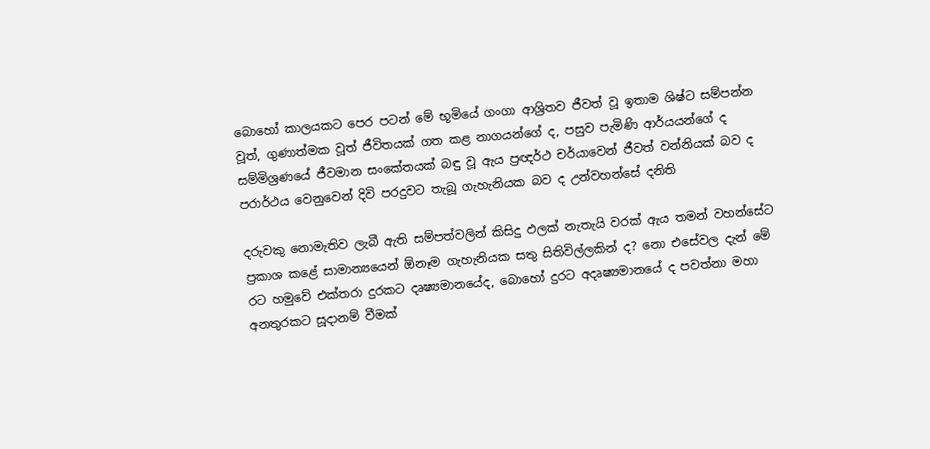බොහෝ කාලයකට පෙර පටන් මේ භූමියේ ගංගා ආශ්‍රිතව ජීවත් වූ ඉතාම ශිෂ්ට සම්පන්න වූත්, ගුණාත්මක වූත් ජීවිතයක්‌ ගත කළ නාගයන්ගේ ද, පසුව පැමිණි ආර්යයන්ගේ ද සම්මිශ්‍රණයේ ජීවමාන සංකේතයක්‌ බඳු වූ ඇය ප්‍රඥර්ථ චර්යාවෙන් ජීවත් වන්නියක්‌ බව ද පරාර්ථය වෙනුවෙන් දිවි පරදුවට තැබූ ගැහැනියක බව ද උන්වහන්සේ දනිති

දරුවකු නොමැතිව ලැබී ඇති සම්පත්වලින් කිසිදු ඵලක්‌ නැතැයි වරක්‌ ඇය තමන් වහන්සේට ප්‍රකාශ කළේ සාමාන්‍යයෙන් ඕනෑම ගැහැනියක සතු සිතිවිල්ලකින් ද? නො එසේවල දැන් මේ රට හමුවේ එක්‌තරා දුරකට දෘෂ්‍යමානයේද, බොහෝ දුරට අදෘෂ්‍යමානයේ ද පවත්නා මහා අනතුරකට සූදානම් වීමක්‌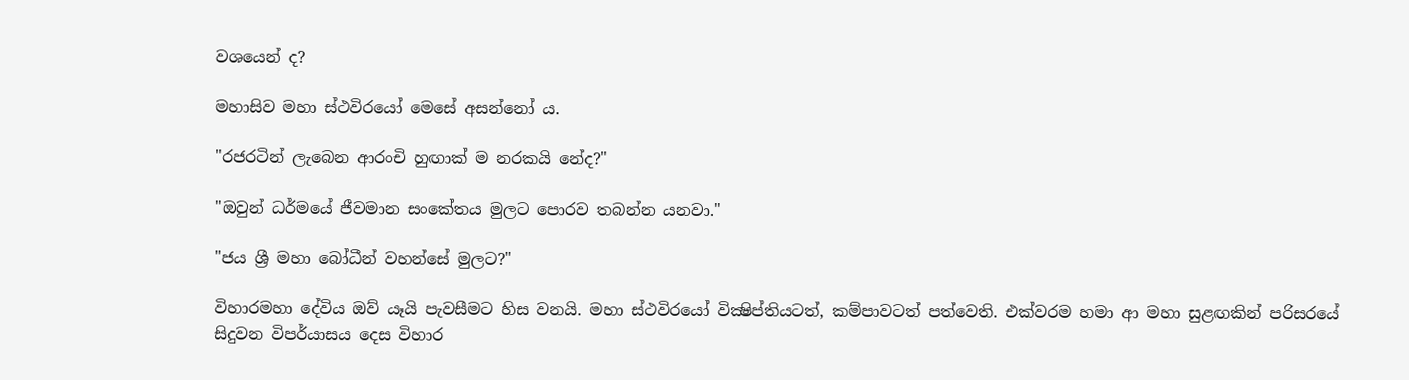වශයෙන් ද?

මහාසිව මහා ස්‌ථවිරයෝ මෙසේ අසන්නෝ ය.

"රජරටින් ලැබෙන ආරංචි හුඟාක්‌ ම නරකයි නේද?"

"ඔවුන් ධර්මයේ ජීවමාන සංකේතය මුලට පොරව තබන්න යනවා."

"ජය ශ්‍රී මහා බෝධීන් වහන්සේ මුලට?"

විහාරමහා දේවිය ඔව් යෑයි පැවසීමට හිස වනයි. මහා ස්‌ථවිරයෝ වික්‍ෂිප්තියටත්, කම්පාවටත් පත්වෙති. එක්‌වරම හමා ආ මහා සුළඟකින් පරිසරයේ සිදුවන විපර්යාසය දෙස විහාර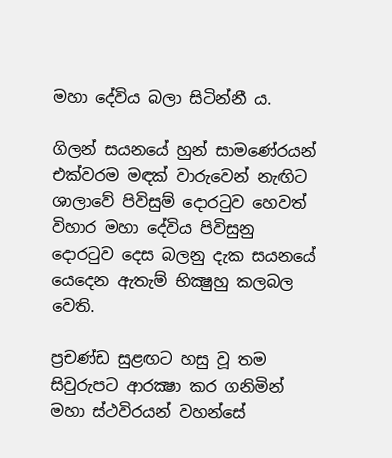මහා දේවිය බලා සිටින්නී ය.

ගිලන් සයනයේ හුන් සාමණේරයන් එක්‌වරම මඳක්‌ වාරුවෙන් නැඟිට ශාලාවේ පිවිසුම් දොරටුව හෙවත් විහාර මහා දේවිය පිවිසුනු දොරටුව දෙස බලනු දැක සයනයේ යෙදෙන ඇතැම් භික්‍ෂුහු කලබල වෙති.

ප්‍රචණ්‌ඩ සුළඟට හසු වූ තම සිවුරුපට ආරක්‍ෂා කර ගනිමින් මහා ස්‌ථවිරයන් වහන්සේ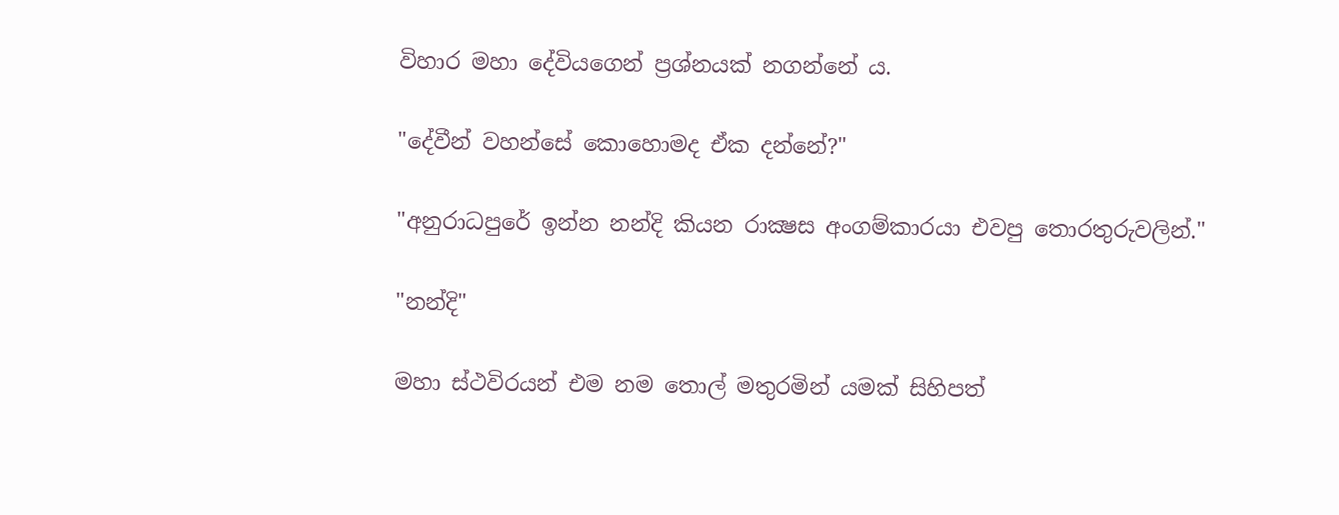විහාර මහා දේවියගෙන් ප්‍රශ්නයක්‌ නගන්නේ ය.

"දේවීන් වහන්සේ කොහොමද ඒක දන්නේ?"

"අනුරාධපුරේ ඉන්න නන්දි කියන රාක්‍ෂස අංගම්කාරයා එවපු තොරතුරුවලින්."

"නන්දි"

මහා ස්‌ථවිරයන් එම නම තොල් මතුරමින් යමක්‌ සිහිපත්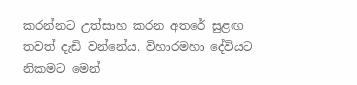කරන්නට උත්සාහ කරන අතරේ සුළඟ තවත් දැඩි වන්නේය. විහාරමහා දේවියට නිකමට මෙන්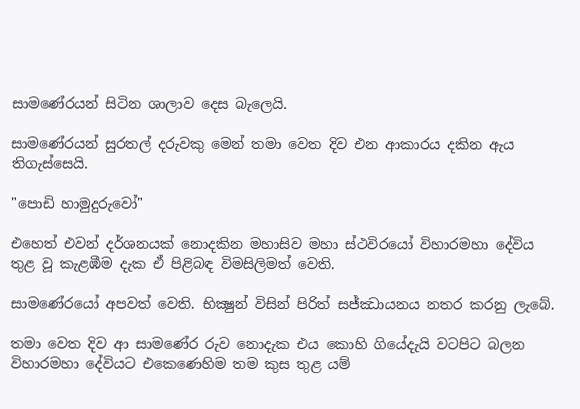සාමණේරයන් සිටින ශාලාව දෙස බැලෙයි.

සාමණේරයන් සුරතල් දරුවකු මෙන් තමා වෙත දිව එන ආකාරය දකින ඇය තිගැස්‌සෙයි.

"පොඩි හාමුදුරුවෝ"

එහෙත් එවන් දර්ශනයක්‌ නොදකින මහාසිව මහා ස්‌ථවිරයෝ විහාරමහා දේවිය තුළ වූ කැළඹීම දැක ඒ පිළිබඳ විමසිලිමත් වෙති.

සාමණේරයෝ අපවත් වෙති. භික්‍ෂුන් විසින් පිරිත් සජ්ඣායනය නතර කරනු ලැබේ.

තමා වෙත දිව ආ සාමණේර රුව නොදැක එය කොහි ගියේදැයි වටපිට බලන විහාරමහා දේවියට එකෙණෙහිම තම කුස තුළ යම්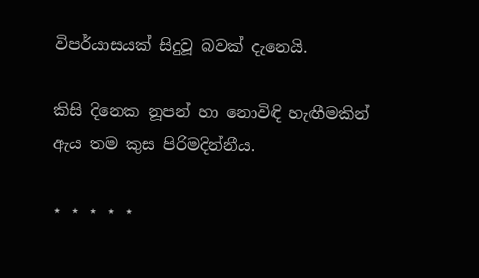විපර්යාසයක්‌ සිදුවූ බවක්‌ දැනෙයි.

කිසි දිනෙක නූපන් හා නොවිඳි හැඟීමකින් ඇය තම කුස පිරිමදින්නීය.

⋆ ⋆ ⋆ ⋆ ⋆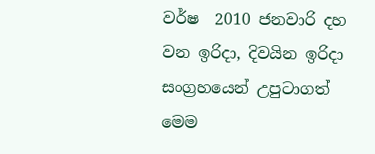වර්ෂ  2010 ජනවාරි දහ වන ඉරිදා, දිවයින ඉරිදා සංග්‍රහයෙන් උපුටාගත් මෙම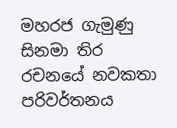මහරජ ගැමුණු සිනමා තිර රචනයේ නවකතා පරිවර්තනය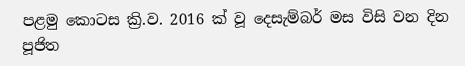පළමු කොටස ක්‍රි.ව. 2016 ක් වූ දෙසැම්බර් මස විසි වන දින පූජිත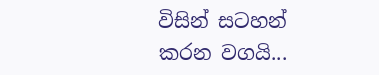විසින් සටහන් කරන වගයි...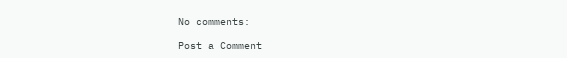No comments:

Post a Comment